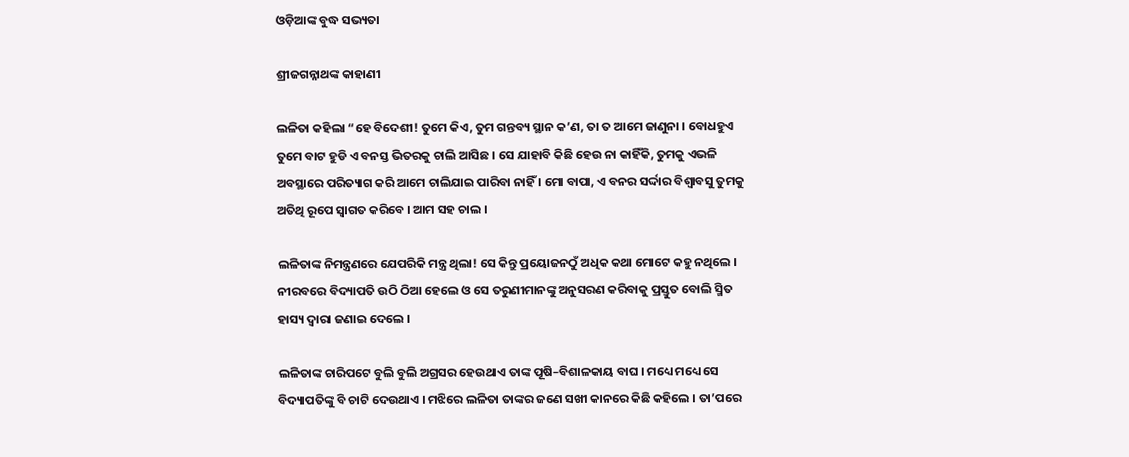ଓଡ଼ିଆଙ୍କ ବୁଦ୍ଧ ସଭ୍ୟତା

ଶ୍ରୀଜଗନ୍ନାଥଙ୍କ କାହାଣୀ

ଲଳିତା କହିଲା “ହେ ବିଦେଶୀ! ତୁମେ କିଏ, ତୁମ ଗନ୍ତବ୍ୟ ସ୍ଥାନ କ’ଣ, ତା ତ ଆମେ ଜାଣୁନା । ବୋଧହୁଏ ତୁମେ ବାଟ ହୁଡି ଏ ବନସ୍ତ ଭିତରକୁ ଚାଲି ଆସିଛ । ସେ ଯାହାବି କିଛି ହେଉ ନା କାହିଁକି, ତୁମକୁ ଏଭଳି ଅବସ୍ଥାରେ ପରିତ୍ୟାଗ କରି ଆମେ ଚାଲିଯାଇ ପାରିବା ନାହିଁ । ମୋ ବାପା, ଏ ବନର ସର୍ଦ୍ଦାର ବିଶ୍ୱାବସୁ ତୁମକୁ ଅତିଥି ରୂପେ ସ୍ୱାଗତ କରିବେ । ଆମ ସହ ଚାଲ ।

ଲଳିତାଙ୍କ ନିମନ୍ତ୍ରଣରେ ଯେପରିକି ମନ୍ତ୍ର ଥିଲା! ସେ କିନ୍ତୁ ପ୍ରୟୋଜନଠୁଁ ଅଧିକ କଥା ମୋଟେ କହୁ ନଥିଲେ । ନୀରବରେ ବିଦ୍ୟାପତି ଉଠି ଠିଆ ହେଲେ ଓ ସେ ତରୁଣୀମାନଙ୍କୁ ଅନୁସରଣ କରିବାକୁ ପ୍ରସ୍ତୁତ ବୋଲି ସ୍ମିତ ହାସ୍ୟ ଦ୍ୱାରା ଜଣାଇ ଦେଲେ ।

ଲଳିତାଙ୍କ ଚାରିପଟେ ବୁଲି ବୁଲି ଅଗ୍ରସର ହେଉଥାଏ ତାଙ୍କ ପୂଷି–ବିଶାଳକାୟ ବାଘ । ମଧ୍ୟେ ମଧ୍ୟେ ସେ ବିଦ୍ୟାପତିଙ୍କୁ ବି ଚାଟି ଦେଉଥାଏ । ମଝିରେ ଲଳିତା ତାଙ୍କର ଜଣେ ସଖୀ କାନରେ କିଛି କହିଲେ । ତା’ପରେ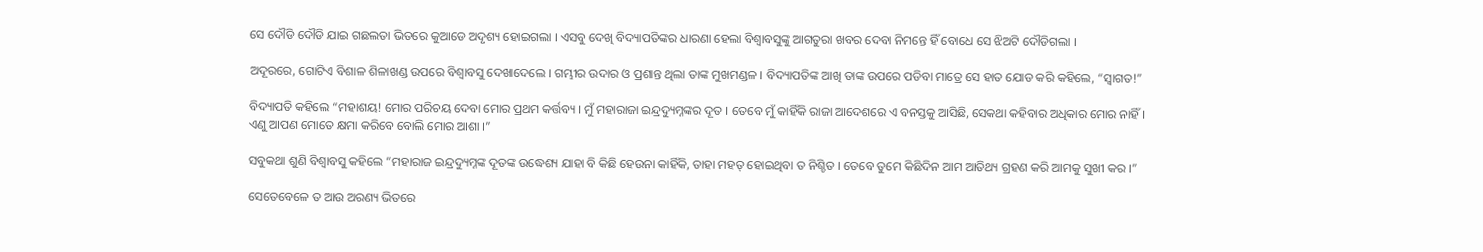ସେ ଦୌଡି ଦୌଡି ଯାଇ ଗଛଲତା ଭିତରେ କୁଆଡେ ଅଦୃଶ୍ୟ ହୋଇଗଲା । ଏସବୁ ଦେଖି ବିଦ୍ୟାପତିଙ୍କର ଧାରଣା ହେଲା ବିଶ୍ୱାବସୁଙ୍କୁ ଆଗତୁରା ଖବର ଦେବା ନିମନ୍ତେ ହିଁ ବୋଧେ ସେ ଝିଅଟି ଦୌଡିଗଲା ।

ଅଦୂରରେ, ଗୋଟିଏ ବିଶାଳ ଶିଳାଖଣ୍ଡ ଉପରେ ବିଶ୍ୱାବସୁ ଦେଖାଦେଲେ । ଗମ୍ଭୀର ଉଦାର ଓ ପ୍ରଶାନ୍ତ ଥିଲା ତାଙ୍କ ମୁଖମଣ୍ଡଳ । ବିଦ୍ୟାପତିଙ୍କ ଆଖି ତାଙ୍କ ଉପରେ ପଡିବା ମାତ୍ରେ ସେ ହାତ ଯୋଡ କରି କହିଲେ, “ସ୍ୱାଗତ!”

ବିଦ୍ୟାପତି କହିଲେ “ମହାଶୟ! ମୋର ପରିଚୟ ଦେବା ମୋର ପ୍ରଥମ କର୍ତ୍ତବ୍ୟ । ମୁଁ ମହାରାଜା ଇନ୍ଦ୍ରଦ୍ୟୁମ୍ନଙ୍କର ଦୂତ । ତେବେ ମୁଁ କାହିଁକି ରାଜା ଆଦେଶରେ ଏ ବନସ୍ତକୁ ଆସିଛି, ସେକଥା କହିବାର ଅଧିକାର ମୋର ନାହିଁ । ଏଣୁ ଆପଣ ମୋତେ କ୍ଷମା କରିବେ ବୋଲି ମୋର ଆଶା ।”

ସବୁକଥା ଶୁଣି ବିଶ୍ୱାବସୁ କହିଲେ “ମହାରାଜ ଇନ୍ଦ୍ରଦ୍ୟୁମ୍ନଙ୍କ ଦୂତଙ୍କ ଉଦ୍ଧେଶ୍ୟ ଯାହା ବି କିଛି ହେଉନା କାହିଁକି, ତାହା ମହତ୍ ହୋଇଥିବା ତ ନିଶ୍ଚିତ । ତେବେ ତୁମେ କିଛିଦିନ ଆମ ଆତିଥ୍ୟ ଗ୍ରହଣ କରି ଆମକୁ ସୁଖୀ କର ।”

ସେତେବେଳେ ତ ଆଉ ଅରଣ୍ୟ ଭିତରେ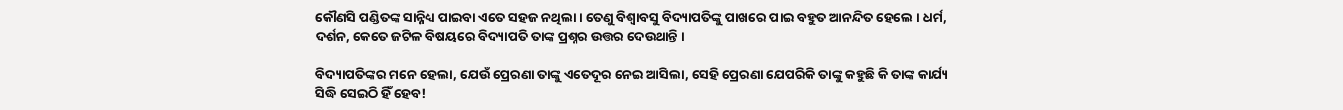କୌଣସି ପଣ୍ଡିତଙ୍କ ସାନ୍ନିଧ୍ୟ ପାଇବା ଏତେ ସହଜ ନଥିଲା । ତେଣୁ ବିଶ୍ୱାବସୁ ବିଦ୍ୟାପତିଙ୍କୁ ପାଖରେ ପାଇ ବହୁତ ଆନନ୍ଦିତ ହେଲେ । ଧର୍ମ, ଦର୍ଶନ, କେତେ ଜଟିଳ ବିଷୟରେ ବିଦ୍ୟାପତି ତାଙ୍କ ପ୍ରଶ୍ନର ଉତ୍ତର ଦେଉଥାନ୍ତି ।

ବିଦ୍ୟାପତିଙ୍କର ମନେ ହେଲା, ଯେଉଁ ପ୍ରେରଣା ତାଙ୍କୁ ଏତେଦୂର ନେଇ ଆସିଲା, ସେହି ପ୍ରେରଣା ଯେପରିକି ତାଙ୍କୁ କହୁଛି କି ତାଙ୍କ କାର୍ଯ୍ୟ ସିଦ୍ଧି ସେଇଠି ହିଁ ହେବ!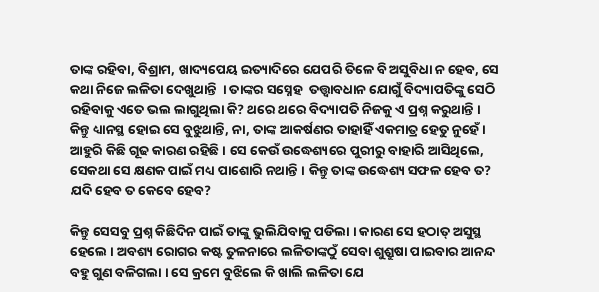ତାଙ୍କ ରହିବା, ବିଶ୍ରାମ, ଖାଦ୍ୟପେୟ ଇତ୍ୟାଦିରେ ଯେପରି ତିଳେ ବି ଅସୁବିଧା ନ ହେବ, ସେ କଥା ନିଜେ ଲଳିତା ଦେଖୁଥାନ୍ତି  । ତାଙ୍କର ସସ୍ନେହ  ତତ୍ତ୍ୱାବଧାନ ଯୋଗୁଁ ବିଦ୍ୟାପତିଙ୍କୁ ସେଠି ରହିବାକୁ ଏତେ ଭଲ ଲାଗୁଥିଲା କି? ଥରେ ଥରେ ବିଦ୍ୟାପତି ନିଜକୁ ଏ ପ୍ରଶ୍ନ କରୁଥାନ୍ତି । କିନ୍ତୁ ଧ୍ୟାନସ୍ଥ ହୋଇ ସେ ବୁଝୁଥାନ୍ତି, ନା, ତାଙ୍କ ଆକର୍ଷଣର ତାହାହିଁ ଏକମାତ୍ର ହେତୁ ନୁହେଁ । ଆହୁରି କିଛି ଗୂଢ କାରଣ ରହିଛି । ସେ କେଉଁ ଉଦ୍ଧେଶ୍ୟରେ ପୁରୀରୁ ବାହାରି ଆସିଥିଲେ, ସେକଥା ସେ କ୍ଷଣକ ପାଇଁ ମଧ୍ୟ ପାଶୋରି ନଥାନ୍ତି । କିନ୍ତୁ ତାଙ୍କ ଉଦ୍ଧେଶ୍ୟ ସଫଳ ହେବ ତ? ଯଦି ହେବ ତ କେବେ ହେବ?

କିନ୍ତୁ ସେସବୁ ପ୍ରଶ୍ନ କିଛିଦିନ ପାଇଁ ତାଙ୍କୁ ଭୁଲିଯିବାକୁ ପଡିଲା । କାରଣ ସେ ହଠାତ୍ ଅସୁସ୍ଥ ହେଲେ । ଅବଶ୍ୟ ରୋଗର କଷ୍ଟ ତୁଳନାରେ ଲଳିତାଙ୍କଠୁଁ ସେବା ଶୁଶ୍ରୁଷା ପାଇବାର ଆନନ୍ଦ ବହୁ ଗୁଣ ବଳିଗଲା । ସେ କ୍ରମେ ବୁଝିଲେ କି ଖାଲି ଲଳିତା ଯେ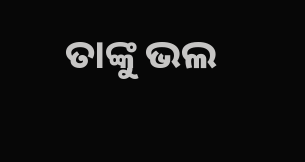ତାଙ୍କୁ ଭଲ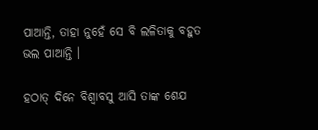ପାଆନ୍ତି, ତାହା ନୁହେଁ ସେ ବି ଲଳିତାକୁ ବହୁତ ଭଲ ପାଆନ୍ତି ।

ହଠାତ୍ ଦିନେ ବିଶ୍ୱାବସୁ ଆସି ତାଙ୍କ ଶେଯ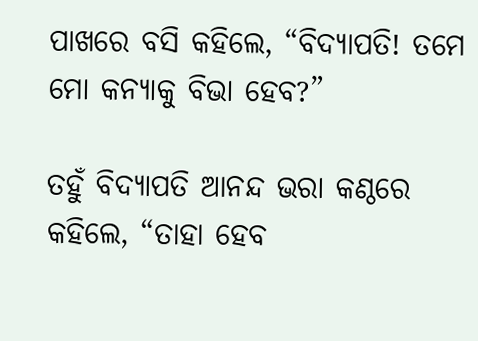ପାଖରେ ବସି କହିଲେ, “ବିଦ୍ୟାପତି! ତମେ ମୋ କନ୍ୟାକୁ ବିଭା ହେବ?”

ତହୁଁ ବିଦ୍ୟାପତି ଆନନ୍ଦ ଭରା କଣ୍ଠରେ କହିଲେ, “ତାହା ହେବ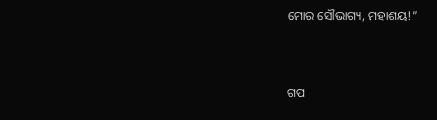ମୋର ସୌଭାଗ୍ୟ, ମହାଶୟ!”


ଗପ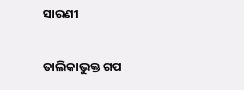ସାରଣୀ

ତାଲିକାଭୁକ୍ତ ଗପ